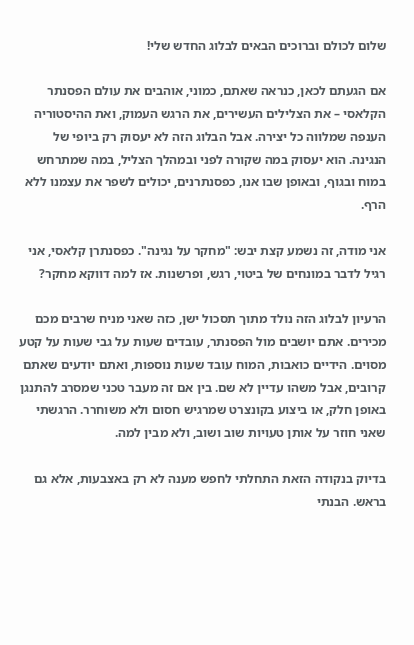שלום לכולם וברוכים הבאים לבלוג החדש שלי!

אם הגעתם לכאן, כנראה שאתם, כמוני, אוהבים את עולם הפסנתר הקלאסי – את הצלילים העשירים, את הרגש העמוק, ואת ההיסטוריה הענפה שמלווה כל יצירה. אבל הבלוג הזה לא יעסוק רק ביופי של הנגינה. הוא יעסוק במה שקורה לפני ובמהלך הצליל, במה שמתרחש במוח ובגוף, ובאופן שבו אנו, כפסנתרנים, יכולים לשפר את עצמנו ללא הרף.

אני מודה, זה נשמע קצת יבש: "מחקר על נגינה". כפסנתרן קלאסי, אני רגיל לדבר במונחים של ביטוי, רגש, ופרשנות. אז למה דווקא מחקר?

הרעיון לבלוג הזה נולד מתוך תסכול ישן, כזה שאני מניח שרבים מכם מכירים. אתם יושבים מול הפסנתר, עובדים שעות על גבי שעות על קטע מסוים. הידיים כואבות, המוח עובד שעות נוספות, ואתם יודעים שאתם קרובים, אבל משהו עדיין לא שם. בין אם זה מעבר טכני שמסרב להתנגן באופן חלק, או ביצוע בקונצרט שמרגיש חסום ולא משוחרר. הרגשתי שאני חוזר על אותן טעויות שוב ושוב, ולא מבין למה.

בדיוק בנקודה הזאת התחלתי לחפש מענה לא רק באצבעות, אלא גם בראש. הבנתי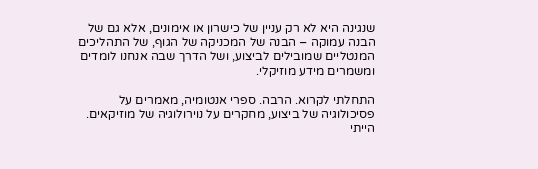שנגינה היא לא רק עניין של כישרון או אימונים, אלא גם של הבנה עמוקה – הבנה של המכניקה של הגוף, של התהליכים המנטליים שמובילים לביצוע, ושל הדרך שבה אנחנו לומדים ומשמרים מידע מוזיקלי.

התחלתי לקרוא. הרבה. ספרי אנטומיה, מאמרים על פסיכולוגיה של ביצוע, מחקרים על נוירולוגיה של מוזיקאים. הייתי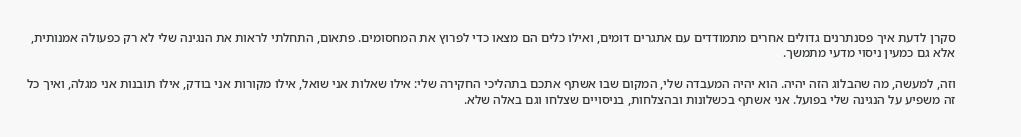סקרן לדעת איך פסנתרנים גדולים אחרים מתמודדים עם אתגרים דומים, ואילו כלים הם מצאו כדי לפרוץ את המחסומים. פתאום, התחלתי לראות את הנגינה שלי לא רק כפעולה אמנותית, אלא גם כמעין ניסוי מדעי מתמשך.

וזה, למעשה, מה שהבלוג הזה יהיה. הוא יהיה המעבדה שלי, המקום שבו אשתף אתכם בתהליכי החקירה שלי: אילו שאלות אני שואל, אילו מקורות אני בודק, אילו תובנות אני מגלה, ואיך כל זה משפיע על הנגינה שלי בפועל. אני אשתף בכשלונות ובהצלחות, בניסויים שצלחו וגם באלה שלא.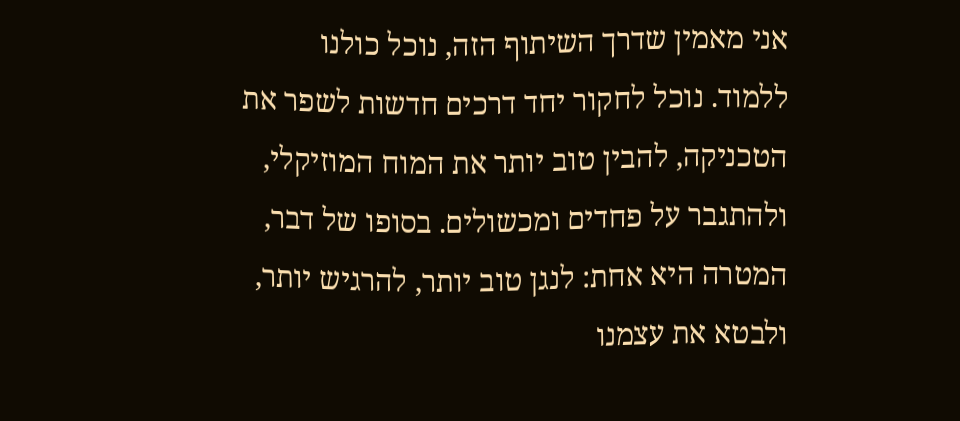אני מאמין שדרך השיתוף הזה, נוכל כולנו ללמוד. נוכל לחקור יחד דרכים חדשות לשפר את הטכניקה, להבין טוב יותר את המוח המוזיקלי, ולהתגבר על פחדים ומכשולים. בסופו של דבר, המטרה היא אחת: לנגן טוב יותר, להרגיש יותר, ולבטא את עצמנו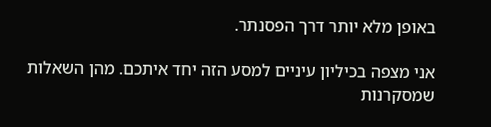באופן מלא יותר דרך הפסנתר.

אני מצפה בכיליון עיניים למסע הזה יחד איתכם. מהן השאלות שמסקרנות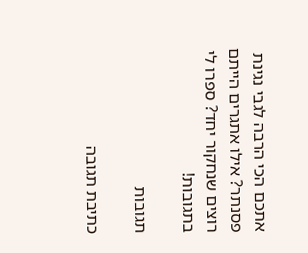אתכם הכי הרבה לגבי נגינת פסנתר? אילו אתגרים הייתם רוצים שנחקור יחד? ספרו לי בתגובות!

תגובות

כתיבת תגובה